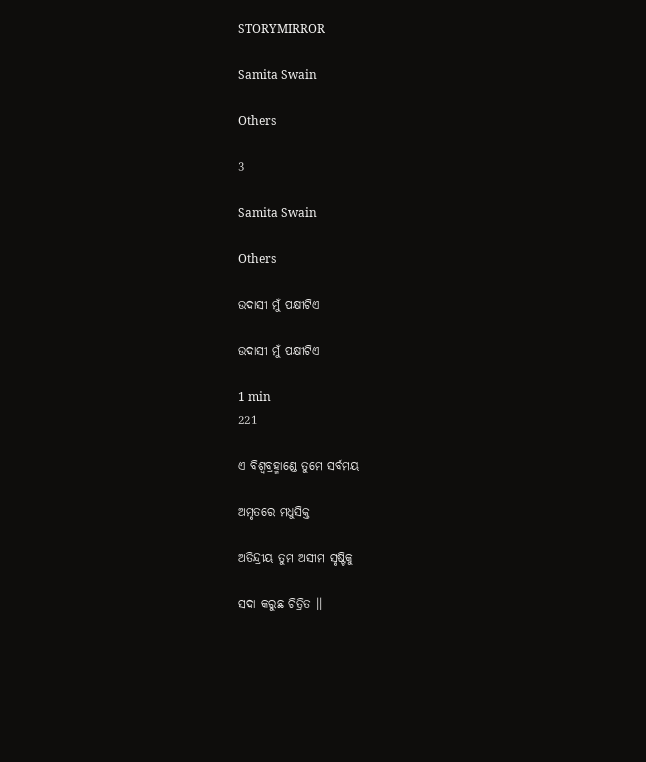STORYMIRROR

Samita Swain

Others

3

Samita Swain

Others

ଉଦାସୀ ମୁଁ ପକ୍ଷୀଟିଏ

ଉଦାସୀ ମୁଁ ପକ୍ଷୀଟିଏ

1 min
221

ଏ ବିଶ୍ୱବ୍ରହ୍ମାଣ୍ଡେ ତୁମେ ସର୍ବମୟ

ଅମୃତରେ ମଧୁସିକ୍ତ

ଅତିନ୍ଦ୍ରୀୟ ତୁମ ଅସୀମ ସୃଷ୍ଟିକୁ

ସଦା କରୁଛ ଚିତ୍ରିତ ।।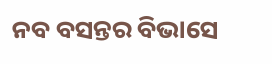ନବ ବସନ୍ତର ବିଭାସେ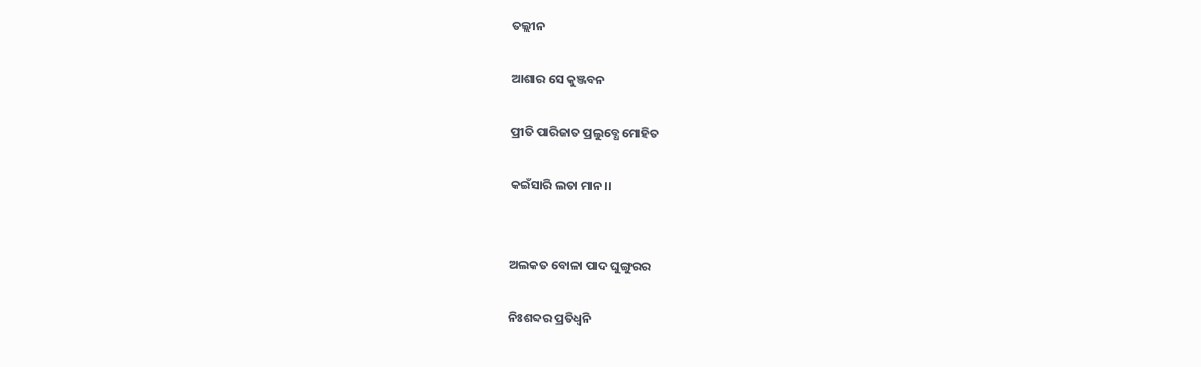ତଲ୍ଲୀନ

ଆଶାର ସେ କୁଞ୍ଜବନ

ପ୍ରୀତି ପାରିଜାତ ପ୍ରଲୁବ୍ଧେ ମୋହିତ

କଇଁସାରି ଲତା ମାନ।।


ଅଲକତ ବୋଳା ପାଦ ଘୁଙ୍ଗୁରର

ନିଃଶବ୍ଦର ପ୍ରତିଧ୍ୱନି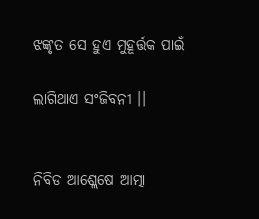ଝଙ୍କୃତ ସେ ହୁଏ ମୁହୂର୍ତ୍ତକ ପାଇଁ

ଲାଗିଥାଏ ସଂଜିବନୀ ।।


ନିବିଡ ଆଶ୍ଲେଷେ ଆତ୍ମା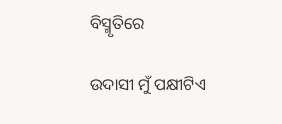ବିସ୍ମୃତିରେ

ଉଦାସୀ ମୁଁ ପକ୍ଷୀଟିଏ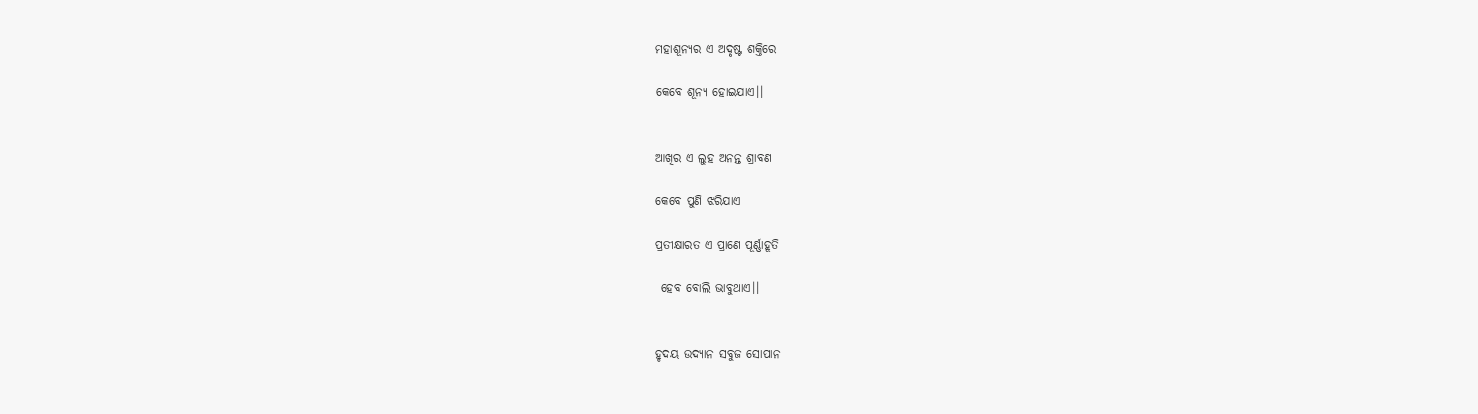ମହାଶୂନ୍ୟର ଏ ଅଦୃଷ୍ଟ ଶକ୍ତିରେ

କେବେ ଶୂନ୍ୟ ହୋଇଯାଏ।।


ଆଖିର ଏ ଲୁହ ଅନନ୍ତ ଶ୍ରାବଣ

କେବେ ପୁଣି ଝରିଯାଏ

ପ୍ରତୀକ୍ଷାରତ ଏ ପ୍ରାଣେ ପୂର୍ଣ୍ଣାହୂତି

 ହେବ ବୋଲି ଭାବୁଥାଏ।।


ହୃଦୟ ଉଦ୍ୟାନ ସବୁଜ ସୋପାନ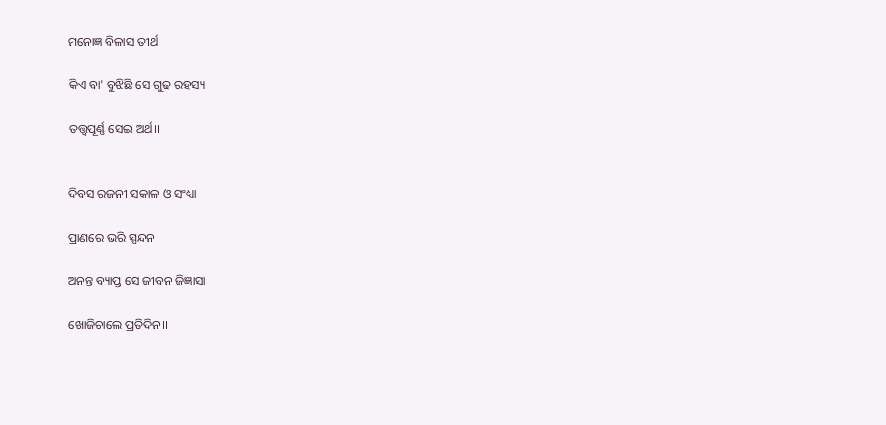ମନୋଜ୍ଞ ବିଳାସ ତୀର୍ଥ

କିଏ ବା' ବୁଝିଛି ସେ ଗୁଢ ରହସ୍ୟ

ତତ୍ତ୍ୱପୂର୍ଣ୍ଣ ସେଇ ଅର୍ଥ।।


ଦିବସ ରଜନୀ ସକାଳ ଓ ସଂଧ୍ୟା

ପ୍ରାଣରେ ଭରି ସ୍ପନ୍ଦନ

ଅନନ୍ତ ବ୍ୟାପ୍ତ ସେ ଜୀବନ ଜିଜ୍ଞାସା

ଖୋଜିଚାଲେ ପ୍ରତିଦିନ।।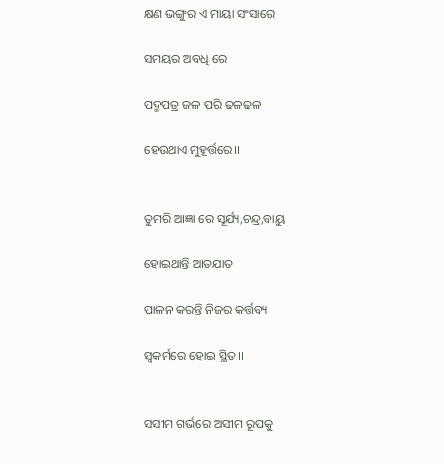କ୍ଷଣ ଭଙ୍ଗୁର ଏ ମାୟା ସଂସାରେ

ସମୟର ଅବଧି ରେ

ପଦ୍ମପତ୍ର ଜଳ ପରି ଢଳଢଳ

ହେଉଥାଏ ମୁହୂର୍ତ୍ତରେ।।


ତୁମରି ଆଜ୍ଞା ରେ ସୂର୍ଯ୍ୟ,ଚନ୍ଦ୍ର,ବାୟୁ

ହୋଇଥାନ୍ତି ଆତଯାତ

ପାଳନ କରନ୍ତି ନିଜର କର୍ତ୍ତବ୍ୟ

ସ୍ୱକର୍ମରେ ହୋଇ ସ୍ଥିତ।।


ସସୀମ ଗର୍ଭରେ ଅସୀମ ରୂପକୁ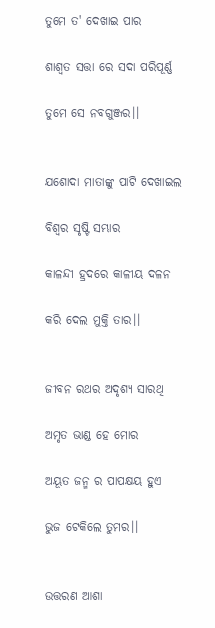ତୁମେ ତ' ଦେଖାଇ ପାର

ଶାଶ୍ବତ ସତ୍ତା ରେ ସଦା ପରିପୂର୍ଣ୍ଣ

ତୁମେ ସେ ନବଗୁଞ୍ଜର।।


ଯଶୋଦା ମାତାଙ୍କୁ ପାଟି ଦେଖାଇଲ

ବିଶ୍ବର ସୃଷ୍ଟି ସମ୍ଭାର

କାଳନ୍ଦୀ ହ୍ରଦରେ କାଳୀୟ ଦଳନ

କରି ଦେଲ ମୁକ୍ତି ତାର।।


ଜୀବନ ରଥର ଅଦୃଶ୍ୟ ସାରଥି

ଅମୃତ ଭାଣ୍ଡ ହେ ମୋର

ଅୟୂତ ଜନ୍ମ ର ପାପକ୍ଷୟ ହୁଏ

ଭୁଜ ଟେକିଲେ ତୁମର।।


ଉତ୍ତରଣ ଆଶା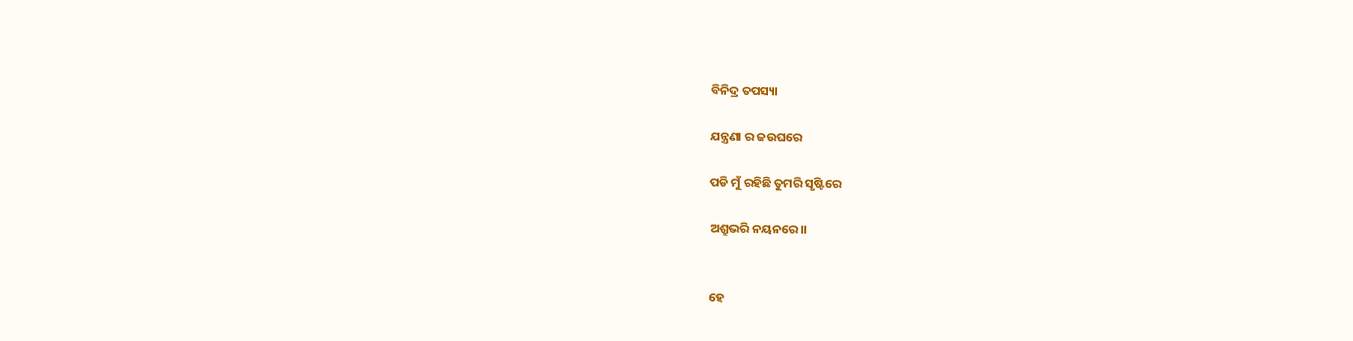ବିନିଦ୍ର ତପସ୍ୟା

ଯନ୍ତ୍ରଣା ର ଜଉଘରେ

ପଡି ମୁଁ ରହିଛି ତୁମରି ସୃଷ୍ଟିରେ

ଅଶ୍ରୁଭରି ନୟନରେ।।


ହେ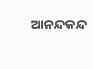ଆନନ୍ଦକନ୍ଦ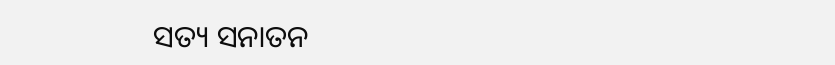ସତ୍ୟ ସନାତନ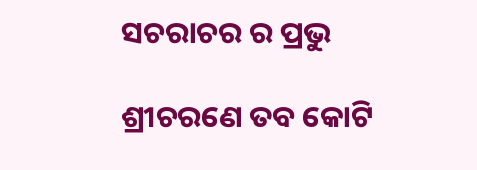ସଚରାଚର ର ପ୍ରଭୁ

ଶ୍ରୀଚରଣେ ତବ କୋଟି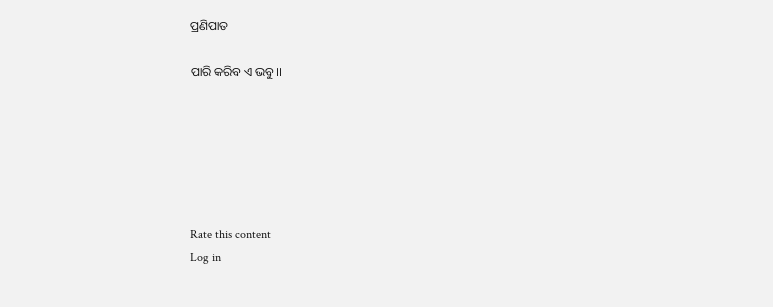ପ୍ରଣିପାତ

ପାରି କରିବ ଏ ଭବୁ।।






Rate this content
Log in